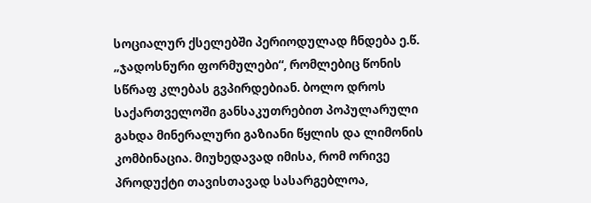სოციალურ ქსელებში პერიოდულად ჩნდება ე.წ. „ჯადოსნური ფორმულები“, რომლებიც წონის სწრაფ კლებას გვპირდებიან. ბოლო დროს საქართველოში განსაკუთრებით პოპულარული გახდა მინერალური გაზიანი წყლის და ლიმონის კომბინაცია. მიუხედავად იმისა, რომ ორივე პროდუქტი თავისთავად სასარგებლოა,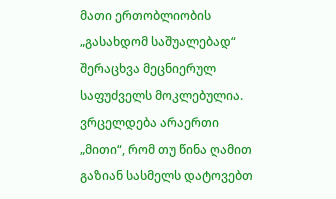მათი ერთობლიობის „გასახდომ საშუალებად“ შერაცხვა მეცნიერულ საფუძველს მოკლებულია.
ვრცელდება არაერთი „მითი“, რომ თუ წინა ღამით გაზიან სასმელს დატოვებთ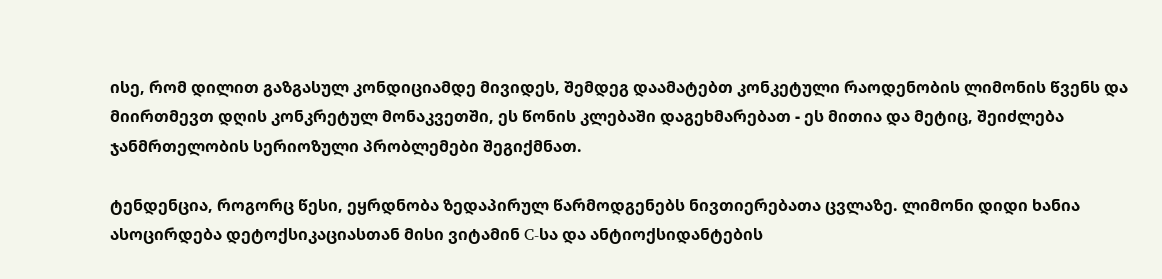ისე, რომ დილით გაზგასულ კონდიციამდე მივიდეს, შემდეგ დაამატებთ კონკეტული რაოდენობის ლიმონის წვენს და მიირთმევთ დღის კონკრეტულ მონაკვეთში, ეს წონის კლებაში დაგეხმარებათ - ეს მითია და მეტიც, შეიძლება ჯანმრთელობის სერიოზული პრობლემები შეგიქმნათ.

ტენდენცია, როგორც წესი, ეყრდნობა ზედაპირულ წარმოდგენებს ნივთიერებათა ცვლაზე. ლიმონი დიდი ხანია ასოცირდება დეტოქსიკაციასთან მისი ვიტამინ C-სა და ანტიოქსიდანტების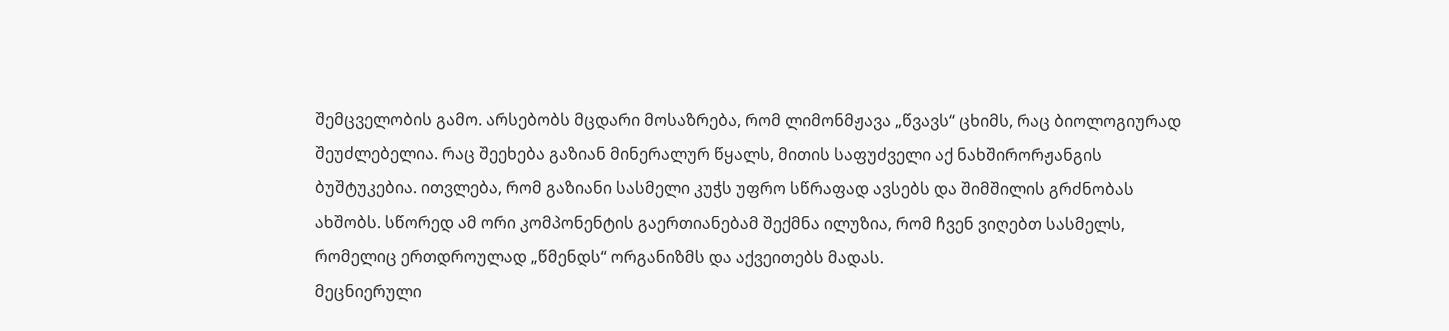შემცველობის გამო. არსებობს მცდარი მოსაზრება, რომ ლიმონმჟავა „წვავს“ ცხიმს, რაც ბიოლოგიურად შეუძლებელია. რაც შეეხება გაზიან მინერალურ წყალს, მითის საფუძველი აქ ნახშირორჟანგის ბუშტუკებია. ითვლება, რომ გაზიანი სასმელი კუჭს უფრო სწრაფად ავსებს და შიმშილის გრძნობას ახშობს. სწორედ ამ ორი კომპონენტის გაერთიანებამ შექმნა ილუზია, რომ ჩვენ ვიღებთ სასმელს, რომელიც ერთდროულად „წმენდს“ ორგანიზმს და აქვეითებს მადას.
მეცნიერული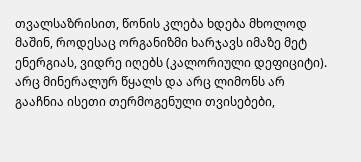თვალსაზრისით, წონის კლება ხდება მხოლოდ მაშინ, როდესაც ორგანიზმი ხარჯავს იმაზე მეტ ენერგიას, ვიდრე იღებს (კალორიული დეფიციტი). არც მინერალურ წყალს და არც ლიმონს არ გააჩნია ისეთი თერმოგენული თვისებები,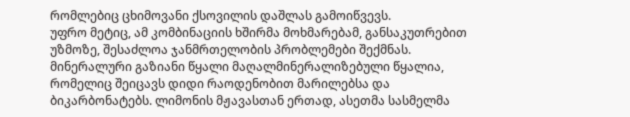რომლებიც ცხიმოვანი ქსოვილის დაშლას გამოიწვევს.
უფრო მეტიც, ამ კომბინაციის ხშირმა მოხმარებამ, განსაკუთრებით უზმოზე, შესაძლოა ჯანმრთელობის პრობლემები შექმნას. მინერალური გაზიანი წყალი მაღალმინერალიზებული წყალია, რომელიც შეიცავს დიდი რაოდენობით მარილებსა და ბიკარბონატებს. ლიმონის მჟავასთან ერთად, ასეთმა სასმელმა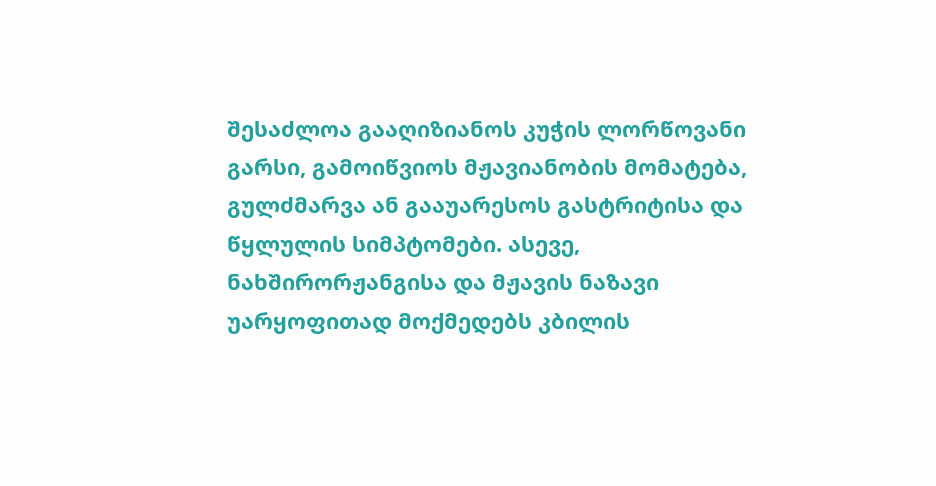შესაძლოა გააღიზიანოს კუჭის ლორწოვანი გარსი, გამოიწვიოს მჟავიანობის მომატება, გულძმარვა ან გააუარესოს გასტრიტისა და წყლულის სიმპტომები. ასევე, ნახშირორჟანგისა და მჟავის ნაზავი უარყოფითად მოქმედებს კბილის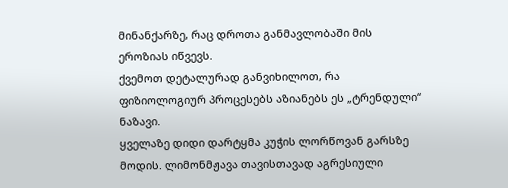მინანქარზე, რაც დროთა განმავლობაში მის ეროზიას იწვევს.
ქვემოთ დეტალურად განვიხილოთ, რა ფიზიოლოგიურ პროცესებს აზიანებს ეს „ტრენდული“ ნაზავი.
ყველაზე დიდი დარტყმა კუჭის ლორწოვან გარსზე მოდის. ლიმონმჟავა თავისთავად აგრესიული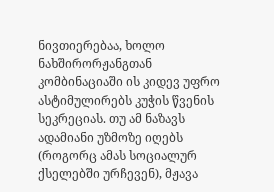ნივთიერებაა, ხოლო ნახშირორჟანგთან კომბინაციაში ის კიდევ უფრო ასტიმულირებს კუჭის წვენის სეკრეციას. თუ ამ ნაზავს ადამიანი უზმოზე იღებს (როგორც ამას სოციალურ ქსელებში ურჩევენ), მჟავა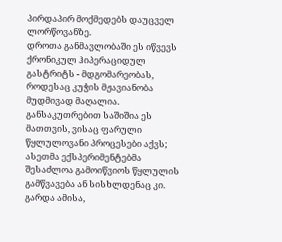პირდაპირ მოქმედებს დაუცველ ლორწოვანზე.
დროთა განმავლობაში ეს იწვევს ქრონიკულ ჰიპერაციდულ გასტრიტს - მდგომარეობას, როდესაც კუჭის მჟავიანობა მუდმივად მაღალია. განსაკუთრებით საშიშია ეს მათთვის, ვისაც ფარული წყლულოვანი პროცესები აქვს; ასეთმა ექსპერიმენტებმა შესაძლოა გამოიწვიოს წყლულის გამწვავება ან სისხლდენაც კი. გარდა ამისა,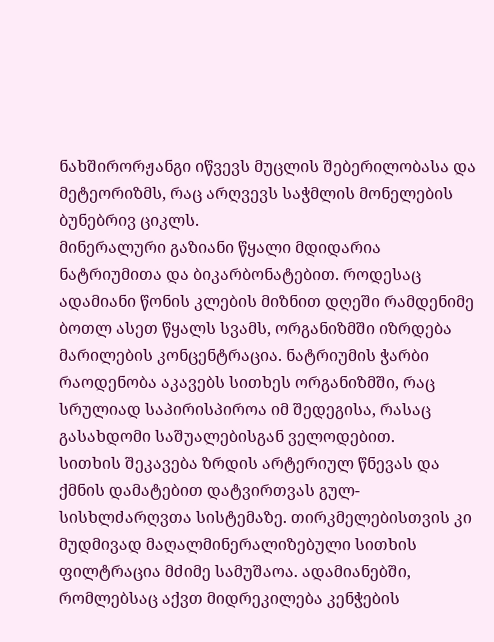ნახშირორჟანგი იწვევს მუცლის შებერილობასა და მეტეორიზმს, რაც არღვევს საჭმლის მონელების ბუნებრივ ციკლს.
მინერალური გაზიანი წყალი მდიდარია ნატრიუმითა და ბიკარბონატებით. როდესაც ადამიანი წონის კლების მიზნით დღეში რამდენიმე ბოთლ ასეთ წყალს სვამს, ორგანიზმში იზრდება მარილების კონცენტრაცია. ნატრიუმის ჭარბი რაოდენობა აკავებს სითხეს ორგანიზმში, რაც სრულიად საპირისპიროა იმ შედეგისა, რასაც გასახდომი საშუალებისგან ველოდებით.
სითხის შეკავება ზრდის არტერიულ წნევას და ქმნის დამატებით დატვირთვას გულ-სისხლძარღვთა სისტემაზე. თირკმელებისთვის კი მუდმივად მაღალმინერალიზებული სითხის ფილტრაცია მძიმე სამუშაოა. ადამიანებში, რომლებსაც აქვთ მიდრეკილება კენჭების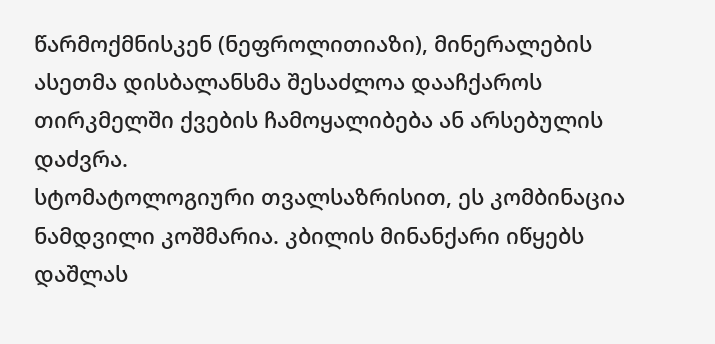წარმოქმნისკენ (ნეფროლითიაზი), მინერალების ასეთმა დისბალანსმა შესაძლოა დააჩქაროს თირკმელში ქვების ჩამოყალიბება ან არსებულის დაძვრა.
სტომატოლოგიური თვალსაზრისით, ეს კომბინაცია ნამდვილი კოშმარია. კბილის მინანქარი იწყებს დაშლას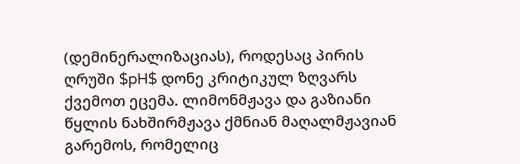(დემინერალიზაციას), როდესაც პირის ღრუში $pH$ დონე კრიტიკულ ზღვარს ქვემოთ ეცემა. ლიმონმჟავა და გაზიანი წყლის ნახშირმჟავა ქმნიან მაღალმჟავიან გარემოს, რომელიც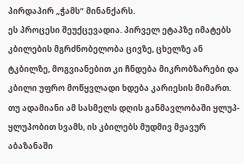პირდაპირ „ჭამს“ მინანქარს.
ეს პროცესი შეუქცევადია. პირველ ეტაპზე იმატებს კბილების მგრძნობელობა ცივზე, ცხელზე ან ტკბილზე, მოგვიანებით კი ჩნდება მიკრობზარები და კბილი უფრო მოწყვლადი ხდება კარიესის მიმართ. თუ ადამიანი ამ სასმელს დღის განმავლობაში ყლუპ-ყლუპობით სვამს, ის კბილებს მუდმივ მჟავურ აბაზანაში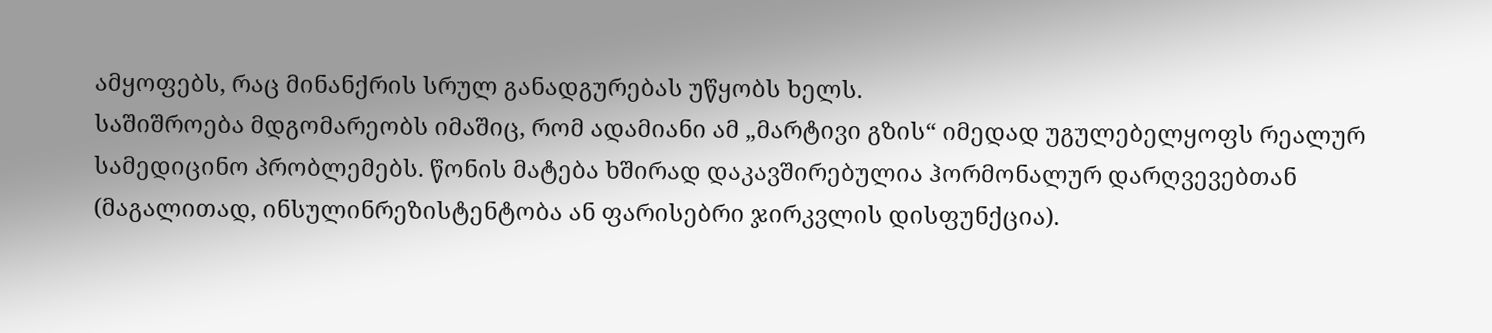ამყოფებს, რაც მინანქრის სრულ განადგურებას უწყობს ხელს.
საშიშროება მდგომარეობს იმაშიც, რომ ადამიანი ამ „მარტივი გზის“ იმედად უგულებელყოფს რეალურ სამედიცინო პრობლემებს. წონის მატება ხშირად დაკავშირებულია ჰორმონალურ დარღვევებთან (მაგალითად, ინსულინრეზისტენტობა ან ფარისებრი ჯირკვლის დისფუნქცია).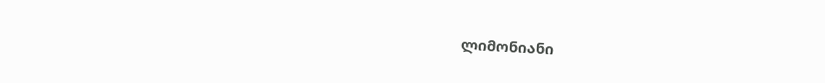ლიმონიანი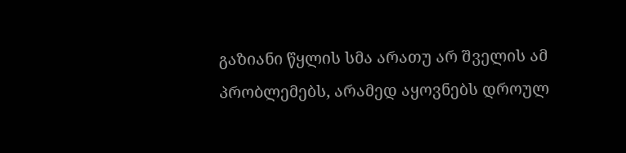გაზიანი წყლის სმა არათუ არ შველის ამ პრობლემებს, არამედ აყოვნებს დროულ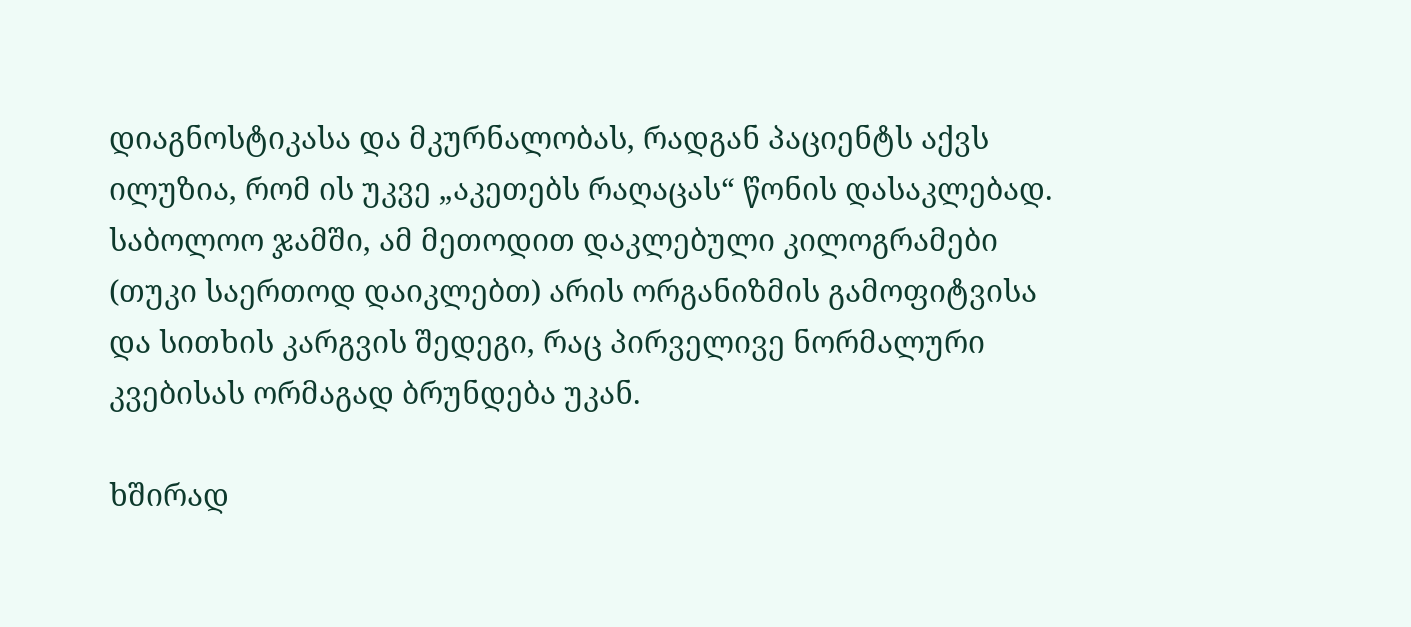დიაგნოსტიკასა და მკურნალობას, რადგან პაციენტს აქვს ილუზია, რომ ის უკვე „აკეთებს რაღაცას“ წონის დასაკლებად.
საბოლოო ჯამში, ამ მეთოდით დაკლებული კილოგრამები (თუკი საერთოდ დაიკლებთ) არის ორგანიზმის გამოფიტვისა და სითხის კარგვის შედეგი, რაც პირველივე ნორმალური კვებისას ორმაგად ბრუნდება უკან.

ხშირად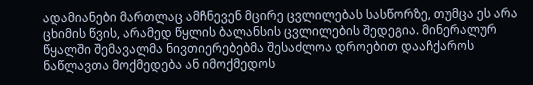ადამიანები მართლაც ამჩნევენ მცირე ცვლილებას სასწორზე, თუმცა ეს არა ცხიმის წვის, არამედ წყლის ბალანსის ცვლილების შედეგია. მინერალურ წყალში შემავალმა ნივთიერებებმა შესაძლოა დროებით დააჩქაროს ნაწლავთა მოქმედება ან იმოქმედოს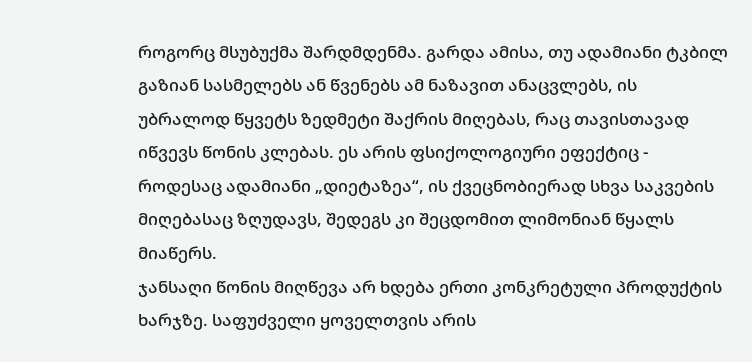როგორც მსუბუქმა შარდმდენმა. გარდა ამისა, თუ ადამიანი ტკბილ გაზიან სასმელებს ან წვენებს ამ ნაზავით ანაცვლებს, ის უბრალოდ წყვეტს ზედმეტი შაქრის მიღებას, რაც თავისთავად იწვევს წონის კლებას. ეს არის ფსიქოლოგიური ეფექტიც - როდესაც ადამიანი „დიეტაზეა“, ის ქვეცნობიერად სხვა საკვების მიღებასაც ზღუდავს, შედეგს კი შეცდომით ლიმონიან წყალს მიაწერს.
ჯანსაღი წონის მიღწევა არ ხდება ერთი კონკრეტული პროდუქტის ხარჯზე. საფუძველი ყოველთვის არის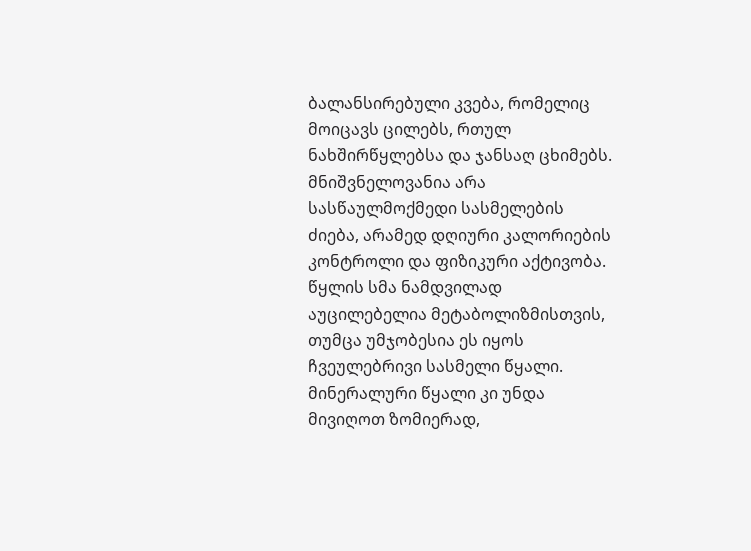ბალანსირებული კვება, რომელიც მოიცავს ცილებს, რთულ ნახშირწყლებსა და ჯანსაღ ცხიმებს. მნიშვნელოვანია არა სასწაულმოქმედი სასმელების ძიება, არამედ დღიური კალორიების კონტროლი და ფიზიკური აქტივობა.
წყლის სმა ნამდვილად აუცილებელია მეტაბოლიზმისთვის, თუმცა უმჯობესია ეს იყოს ჩვეულებრივი სასმელი წყალი. მინერალური წყალი კი უნდა მივიღოთ ზომიერად,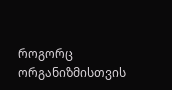როგორც ორგანიზმისთვის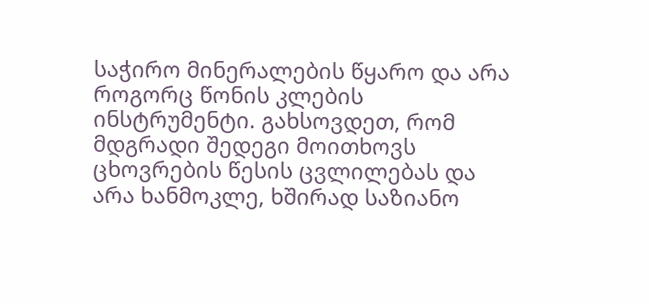საჭირო მინერალების წყარო და არა როგორც წონის კლების ინსტრუმენტი. გახსოვდეთ, რომ მდგრადი შედეგი მოითხოვს ცხოვრების წესის ცვლილებას და არა ხანმოკლე, ხშირად საზიანო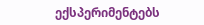ექსპერიმენტებს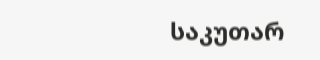საკუთარ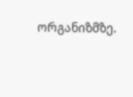ორგანიზმზე.